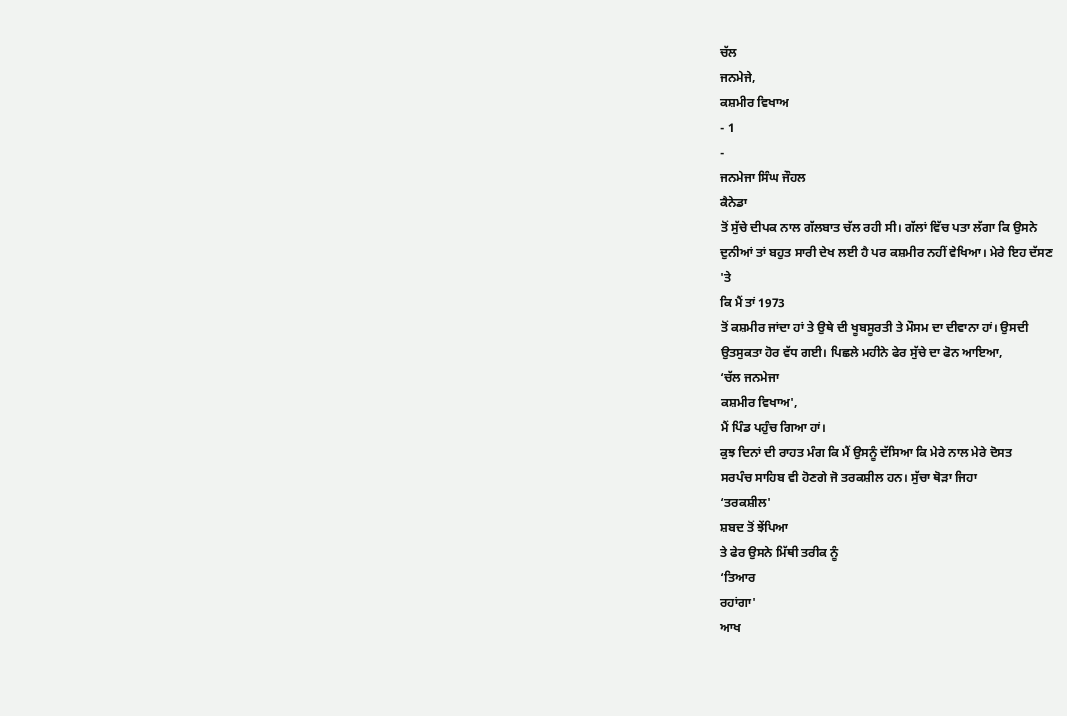ਚੱਲ
ਜਨਮੇਜੇ,
ਕਸ਼ਮੀਰ ਵਿਖਾਅ
- 1
-
ਜਨਮੇਜਾ ਸਿੰਘ ਜੌਹਲ
ਕੈਨੇਡਾ
ਤੋਂ ਸੁੱਚੇ ਦੀਪਕ ਨਾਲ ਗੱਲਬਾਤ ਚੱਲ ਰਹੀ ਸੀ। ਗੱਲਾਂ ਵਿੱਚ ਪਤਾ ਲੱਗਾ ਕਿ ਉਸਨੇ
ਦੁਨੀਆਂ ਤਾਂ ਬਹੁਤ ਸਾਰੀ ਦੇਖ ਲਈ ਹੈ ਪਰ ਕਸ਼ਮੀਰ ਨਹੀਂ ਵੇਖਿਆ। ਮੇਰੇ ਇਹ ਦੱਸਣ
'ਤੇ
ਕਿ ਮੈਂ ਤਾਂ 1973
ਤੋਂ ਕਸ਼ਮੀਰ ਜਾਂਦਾ ਹਾਂ ਤੇ ਉਥੇ ਦੀ ਖੂਬਸੂਰਤੀ ਤੇ ਮੌਸਮ ਦਾ ਦੀਵਾਨਾ ਹਾਂ। ਉਸਦੀ
ਉਤਸੁਕਤਾ ਹੋਰ ਵੱਧ ਗਈ। ਪਿਛਲੇ ਮਹੀਨੇ ਫੇਰ ਸੁੱਚੇ ਦਾ ਫੋਨ ਆਇਆ,
‘ਚੱਲ ਜਨਮੇਜਾ
ਕਸ਼ਮੀਰ ਵਿਖਾਅ',
ਮੈਂ ਪਿੰਡ ਪਹੁੰਚ ਗਿਆ ਹਾਂ।
ਕੁਝ ਦਿਨਾਂ ਦੀ ਰਾਹਤ ਮੰਗ ਕਿ ਮੈਂ ਉਸਨੂੰ ਦੱਸਿਆ ਕਿ ਮੇਰੇ ਨਾਲ ਮੇਰੇ ਦੋਸਤ
ਸਰਪੰਚ ਸਾਹਿਬ ਵੀ ਹੋਣਗੇ ਜੋ ਤਰਕਸ਼ੀਲ ਹਨ। ਸੁੱਚਾ ਥੋੜਾ ਜਿਹਾ
‘ਤਰਕਸ਼ੀਲ'
ਸ਼ਬਦ ਤੋਂ ਝੇਂਪਿਆ
ਤੇ ਫੇਰ ਉਸਨੇ ਮਿੱਥੀ ਤਰੀਕ ਨੂੰ
‘ਤਿਆਰ
ਰਹਾਂਗਾ'
ਆਖ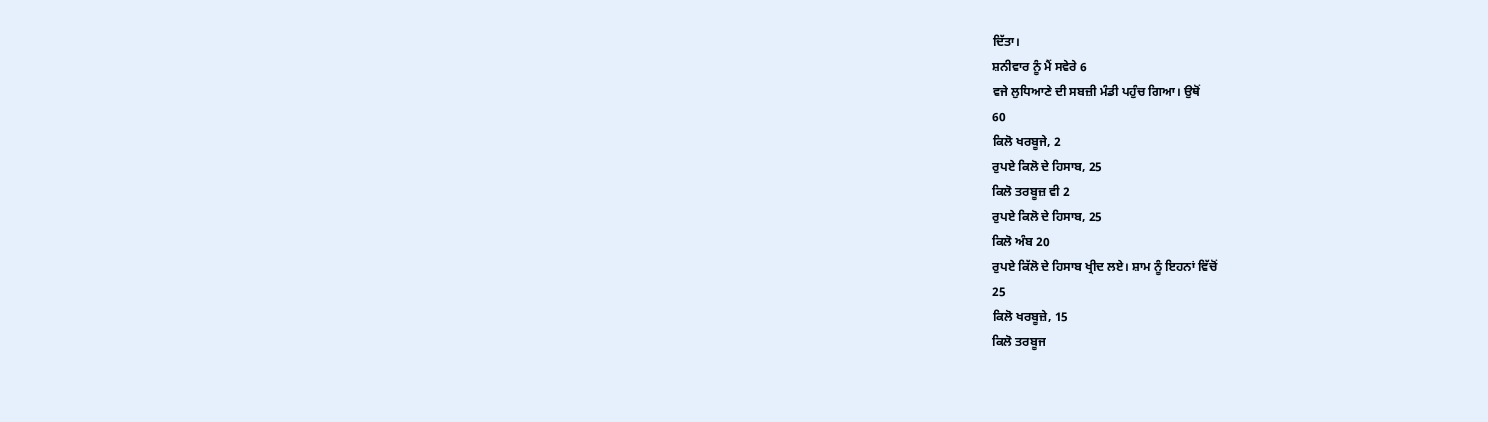ਦਿੱਤਾ।
ਸ਼ਨੀਵਾਰ ਨੂੰ ਮੈਂ ਸਵੇਰੇ 6
ਵਜੇ ਲੁਧਿਆਣੇ ਦੀ ਸਬਜ਼ੀ ਮੰਡੀ ਪਹੁੰਚ ਗਿਆ। ਉਥੋਂ
60
ਕਿਲੋ ਖਰਬੂਜੇ, 2
ਰੁਪਏ ਕਿਲੋ ਦੇ ਹਿਸਾਬ, 25
ਕਿਲੋ ਤਰਬੂਜ਼ ਵੀ 2
ਰੁਪਏ ਕਿਲੋ ਦੇ ਹਿਸਾਬ, 25
ਕਿਲੋ ਅੰਬ 20
ਰੁਪਏ ਕਿੱਲੋ ਦੇ ਹਿਸਾਬ ਖ੍ਰੀਦ ਲਏ। ਸ਼ਾਮ ਨੂੰ ਇਹਨਾਂ ਵਿੱਚੋਂ
25
ਕਿਲੋ ਖਰਬੂਜ਼ੇ, 15
ਕਿਲੋ ਤਰਬੂਜ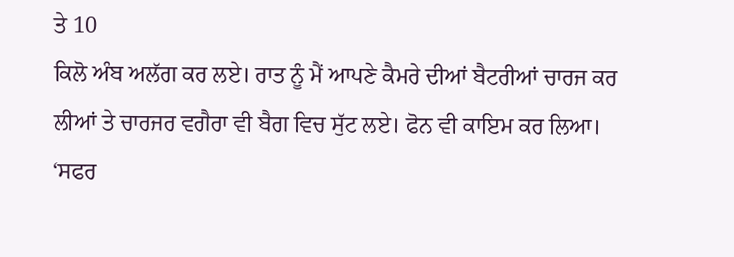ਤੇ 10
ਕਿਲੋ ਅੰਬ ਅਲੱਗ ਕਰ ਲਏ। ਰਾਤ ਨੂੰ ਮੈਂ ਆਪਣੇ ਕੈਮਰੇ ਦੀਆਂ ਬੈਟਰੀਆਂ ਚਾਰਜ ਕਰ
ਲੀਆਂ ਤੇ ਚਾਰਜਰ ਵਗੈਰਾ ਵੀ ਬੈਗ ਵਿਚ ਸੁੱਟ ਲਏ। ਫੋਨ ਵੀ ਕਾਇਮ ਕਰ ਲਿਆ।
‘ਸਫਰ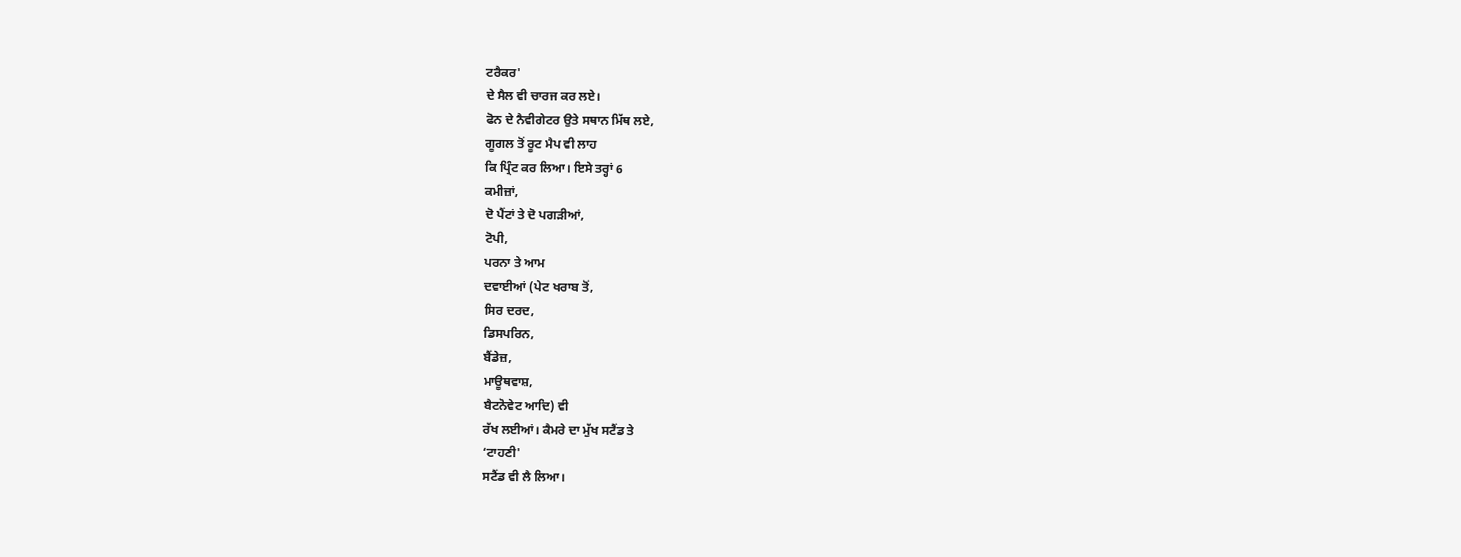ਟਰੈਕਰ'
ਦੇ ਸੈਲ ਵੀ ਚਾਰਜ ਕਰ ਲਏ।
ਫੋਨ ਦੇ ਨੈਵੀਗੇਟਰ ਉਤੇ ਸਥਾਨ ਮਿੱਥ ਲਏ,
ਗੂਗਲ ਤੋਂ ਰੂਟ ਮੈਪ ਵੀ ਲਾਹ
ਕਿ ਪ੍ਰਿੰਟ ਕਰ ਲਿਆ। ਇਸੇ ਤਰ੍ਹਾਂ 6
ਕਮੀਜ਼ਾਂ,
ਦੋ ਪੈਂਟਾਂ ਤੇ ਦੋ ਪਗੜੀਆਂ,
ਟੋਪੀ,
ਪਰਨਾ ਤੇ ਆਮ
ਦਵਾਈਆਂ (ਪੇਟ ਖਰਾਬ ਤੋਂ,
ਸਿਰ ਦਰਦ,
ਡਿਸਪਰਿਨ,
ਬੈਂਡੇਜ਼,
ਮਾਊਥਵਾਸ਼,
ਬੈਟਨੋਵੇਟ ਆਦਿ) ਵੀ
ਰੱਖ ਲਈਆਂ। ਕੈਮਰੇ ਦਾ ਮੁੱਖ ਸਟੈਂਡ ਤੇ
‘ਟਾਹਣੀ'
ਸਟੈਂਡ ਵੀ ਲੈ ਲਿਆ।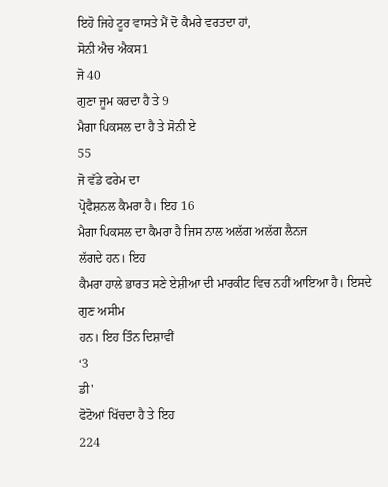ਇਹੋ ਜਿਹੇ ਟੂਰ ਵਾਸਤੇ ਮੈਂ ਦੋ ਕੈਮਰੇ ਵਰਤਦਾ ਹਾਂ,
ਸੋਨੀ ਐਚ ਐਕਸ1
ਜੋ 40
ਗੁਣਾ ਜੂਮ ਕਰਦਾ ਹੈ ਤੇ 9
ਮੈਗਾ ਪਿਕਸਲ ਦਾ ਹੈ ਤੇ ਸੋਨੀ ਏ
55
ਜੋ ਵੱਡੇ ਫਰੇਮ ਦਾ
ਪ੍ਰੋਫੈਸ਼ਨਲ ਕੈਮਰਾ ਹੈ। ਇਹ 16
ਮੈਗਾ ਪਿਕਸਲ ਦਾ ਕੈਮਰਾ ਹੈ ਜਿਸ ਨਾਲ ਅਲੱਗ ਅਲੱਗ ਲੈਨਜ
ਲੱਗਦੇ ਹਨ। ਇਹ
ਕੈਮਰਾ ਹਾਲੇ ਭਾਰਤ ਸਣੇ ਏਸ਼ੀਆ ਦੀ ਮਾਰਕੀਟ ਵਿਚ ਨਹੀਂ ਆਇਆ ਹੈ। ਇਸਦੇ ਗੁਣ ਅਸੀਮ
ਹਨ। ਇਹ ਤਿੰਨ ਦਿਸ਼ਾਵੀਂ
‘3
ਡੀ'
ਫੋਟੋਆਂ ਖਿੱਚਦਾ ਹੈ ਤੇ ਇਹ
224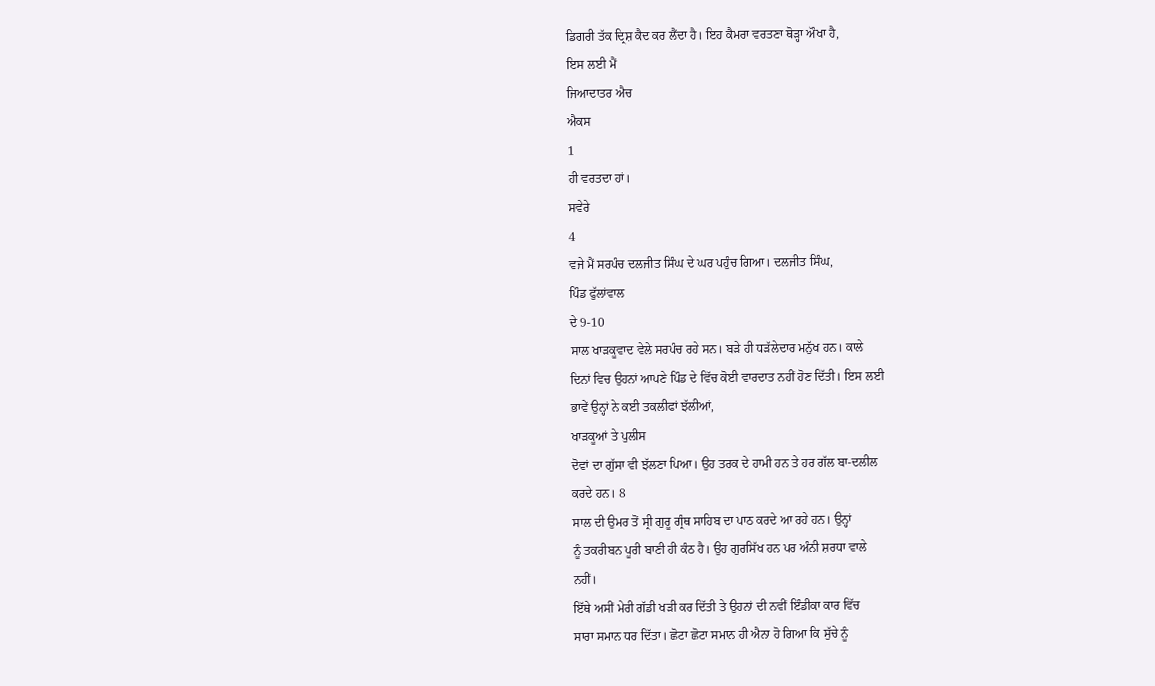ਡਿਗਰੀ ਤੱਕ ਦ੍ਰਿਸ਼ ਕੈਦ ਕਰ ਲੈਂਦਾ ਹੈ। ਇਹ ਕੈਮਰਾ ਵਰਤਣਾ ਥੋੜ੍ਹਾ ਔਖਾ ਹੈ,
ਇਸ ਲਈ ਮੈਂ
ਜਿਆਦਾਤਰ ਐਚ
ਐਕਸ
1
ਹੀ ਵਰਤਦਾ ਹਾਂ।
ਸਵੇਰੇ
4
ਵਜੇ ਮੈਂ ਸਰਪੰਚ ਦਲਜੀਤ ਸਿੰਘ ਦੇ ਘਰ ਪਹੁੰਚ ਗਿਆ। ਦਲਜੀਤ ਸਿੰਘ,
ਪਿੰਡ ਫੁੱਲਾਂਵਾਲ
ਦੇ 9-10
ਸਾਲ ਖਾੜਕੂਵਾਦ ਵੇਲੇ ਸਰਪੰਚ ਰਹੇ ਸਨ। ਬੜੇ ਹੀ ਧੜੱਲੇਦਾਰ ਮਨੁੱਖ ਹਨ। ਕਾਲੇ
ਦਿਨਾਂ ਵਿਚ ਉਹਨਾਂ ਆਪਣੇ ਪਿੰਡ ਦੇ ਵਿੱਚ ਕੋਈ ਵਾਰਦਾਤ ਨਹੀਂ ਹੋਣ ਦਿੱਤੀ। ਇਸ ਲਈ
ਭਾਵੇਂ ਉਨ੍ਹਾਂ ਨੇ ਕਈ ਤਕਲੀਫਾਂ ਝੱਲੀਆਂ,
ਖਾੜਕੂਆਂ ਤੇ ਪੁਲੀਸ
ਦੋਵਾਂ ਦਾ ਗੁੱਸਾ ਵੀ ਝੱਲਣਾ ਪਿਆ। ਉਹ ਤਰਕ ਦੇ ਹਾਮੀ ਹਨ ਤੇ ਹਰ ਗੱਲ ਬਾ-ਦਲੀਲ
ਕਰਦੇ ਹਨ। 8
ਸਾਲ ਦੀ ਉਮਰ ਤੋਂ ਸ੍ਰੀ ਗੁਰੂ ਗ੍ਰੰਥ ਸਾਹਿਬ ਦਾ ਪਾਠ ਕਰਦੇ ਆ ਰਹੇ ਹਨ। ਉਨ੍ਹਾਂ
ਨੂੰ ਤਕਰੀਬਨ ਪੂਰੀ ਬਾਣੀ ਹੀ ਕੰਠ ਹੈ। ਉਹ ਗੁਰਸਿੱਖ ਹਨ ਪਰ ਅੰਨੀ ਸ਼ਰਧਾ ਵਾਲੇ
ਨਹੀਂ।
ਇੱਥੇ ਅਸੀਂ ਮੇਰੀ ਗੱਡੀ ਖੜੀ ਕਰ ਦਿੱਤੀ ਤੇ ਉਹਨਾਂ ਦੀ ਨਵੀਂ ਇੰਡੀਕਾ ਕਾਰ ਵਿੱਚ
ਸਾਰਾ ਸਮਾਨ ਧਰ ਦਿੱਤਾ। ਛੋਟਾ ਛੋਟਾ ਸਮਾਨ ਹੀ ਐਨਾ ਹੋ ਗਿਆ ਕਿ ਸੁੱਚੇ ਨੂੰ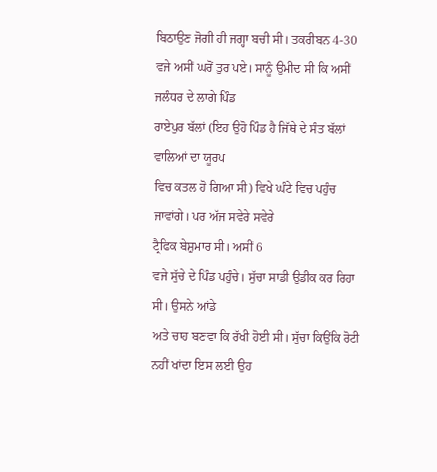ਬਿਠਾਉਣ ਜੋਗੀ ਹੀ ਜਗ੍ਹਾ ਬਚੀ ਸੀ। ਤਕਰੀਬਨ 4-30
ਵਜੇ ਅਸੀਂ ਘਰੋਂ ਤੁਰ ਪਏ। ਸਾਨੂੰ ਉਮੀਦ ਸੀ ਕਿ ਅਸੀਂ ਜਲੰਧਰ ਦੇ ਲਾਗੇ ਪਿੰਡ
ਰਾਏਪੁਰ ਬੱਲਾਂ (ਇਹ ਉਹੋ ਪਿੰਡ ਹੈ ਜਿੱਥੇ ਦੇ ਸੰਤ ਬੱਲਾਂ ਵਾਲਿਆਂ ਦਾ ਯੂਰਪ
ਵਿਚ ਕਤਲ ਹੋ ਗਿਆ ਸੀ) ਵਿਖੇ ਘੰਟੇ ਵਿਚ ਪਹੁੰਚ ਜਾਵਾਂਗੇ। ਪਰ ਅੱਜ ਸਵੇਰੇ ਸਵੇਰੇ
ਟ੍ਰੈਫਿਕ ਬੇਸ਼ੁਮਾਰ ਸੀ। ਅਸੀਂ 6
ਵਜੇ ਸੁੱਚੇ ਦੇ ਪਿੰਡ ਪਹੁੰਚੇ। ਸੁੱਚਾ ਸਾਡੀ ਉਡੀਕ ਕਰ ਰਿਹਾ ਸੀ। ਉਸਨੇ ਆਂਡੇ
ਅਤੇ ਚਾਹ ਬਣਵਾ ਕਿ ਰੱਖੀ ਹੋਈ ਸੀ। ਸੁੱਚਾ ਕਿਉਂਕਿ ਰੋਟੀ ਨਹੀਂ ਖਾਂਦਾ ਇਸ ਲਈ ਉਹ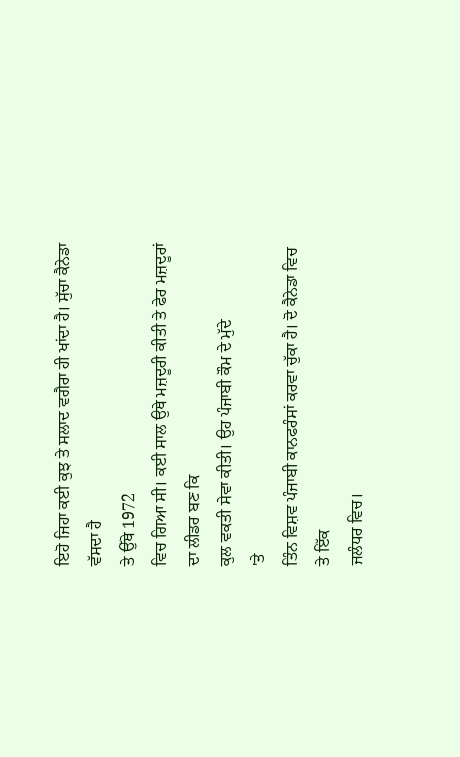ਇਹੋ ਜਿਹਾ ਕਈ ਕੁਝ ਤੇ ਸਲਾਦ ਵਗੈਰਾ ਹੀ ਖਾਂਦਾ ਹੈ। ਸੁੱਚਾ ਕੈਨੇਡਾ ਵੱਸਦਾ ਹੈ
ਤੇ ਉੱਥੇ 1972
ਵਿਚ ਗਿਆ ਸੀ। ਕਈ ਸਾਲ ਉਥੇ ਮਜ਼ਦੂਰੀ ਕੀਤੀ ਤੇ ਫੇਰ ਮਜ਼ਦੂਰਾਂ ਦਾ ਲੀਡਰ ਬਣ ਕਿ
ਕੁਲ ਵਕਤੀ ਸੇਵਾ ਕੀਤੀ। ਉਹ ਪੰਜਾਬੀ ਕੌਮ ਦੇ ਮੁੱਦੇ
'ਤੇ
ਤਿੰਨ ਵਿਸ਼ਵ ਪੰਜਾਬੀ ਕਾਨਫਰੰਸਾਂ ਕਰਵਾ ਚੁੱਕਾ ਹੈ। ਦੋ ਕੈਨੇਡਾ ਵਿਚ ਤੇ ਇੱਕ
ਜਲੰਧਰ ਵਿਚ।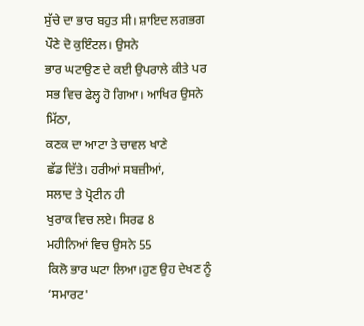ਸੁੱਚੇ ਦਾ ਭਾਰ ਬਹੁਤ ਸੀ। ਸ਼ਾਇਦ ਲਗਭਗ ਪੌਣੇ ਦੋ ਕੁਇੰਟਲ। ਉਸਨੇ
ਭਾਰ ਘਟਾਉਣ ਦੇ ਕਈ ਉਪਰਾਲੇ ਕੀਤੇ ਪਰ ਸਭ ਵਿਚ ਫੇਲ੍ਹ ਹੋ ਗਿਆ। ਆਖਿਰ ਉਸਨੇ
ਮਿੱਠਾ,
ਕਣਕ ਦਾ ਆਟਾ ਤੇ ਚਾਵਲ ਖਾਣੇ
ਛੱਡ ਦਿੱਤੇ। ਹਰੀਆਂ ਸਬਜ਼ੀਆਂ,
ਸਲਾਦ ਤੇ ਪ੍ਰੋਟੀਨ ਹੀ
ਖੁਰਾਕ ਵਿਚ ਲਏ। ਸਿਰਫ 8
ਮਹੀਨਿਆਂ ਵਿਚ ਉਸਨੇ 55
ਕਿਲੋ ਭਾਰ ਘਟਾ ਲਿਆ।ਹੁਣ ਉਹ ਦੇਖਣ ਨੂੰ
‘ਸਮਾਰਟ'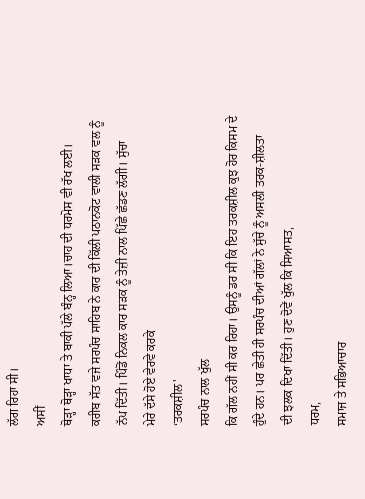ਲੱਗ ਰਿਹਾ ਸੀ।
ਅਸੀਂ
ਥੋੜ੍ਹਾ ਥੋੜ੍ਹਾ ਖਾਧਾ ਤੇ ਬਾਕੀ ਪੱਲੇ ਬੰਨ੍ਹ ਲਿਆ।ਚਾਹ ਦੀ ਧਰਮੋਸ ਵੀ ਰੱਖ ਲਈ।
ਕਰੀਬ ਸੱਤ ਵਜੇ ਸਰਪੰਚ ਸਾਹਿਬ ਨੇ ਕਾਰ ਦੀ ਕਿੱਲੀ ਪਠਾਨਕੋਟ ਵਾਲੀ ਸੜਕ ਵਲ ਨੂੰ
ਨੱਪ ਦਿੱਤੀ। ਪਿੰਡੋਂ ਨਿਕਲ ਕਾਰ ਸੜਕ ਨੂੰ ਤੇਜ਼ੀ ਨਾਲ ਪਿੱਛੇ ਛੱਡਣ ਲੱਗੀ। ਸੁੱਚਾ
ਮੇਰੇ ਦੱਸੇ ਹੋਏ ਵੇਰਵੇ ਕਰਕੇ
‘ਤਰਕਸ਼ੀਲ'
ਸਰਪੰਚ ਨਾਲ ਖੁੱਲ
ਕਿ ਗੱਲ ਨਹੀਂ ਸੀ ਕਰ ਰਿਹਾ। ਉਸਨੂੰ ਡਰ ਸੀ ਕਿ ਇਹ ਤਰਕਸ਼ੀਲ ਕੁਝ ਹੋਰ ਕਿਸਮ ਦੇ
ਹੁੰਦੇ ਹਨ। ਪਰ ਛੇਤੀ ਹੀ ਸਰਪੰਚ ਦੀਆਂ ਗੱਲਾਂ ਨੇ ਸੁੱਚੇ ਨੂੰ ਅਸਲੀ ਤਰਕ-ਸ਼ੀਲਤਾ
ਦੀ ਝਲਕ ਦਿਖਾ ਦਿੱਤੀ। ਹੁਣ ਦੋਵੇਂ ਖੁੱਲ ਕਿ ਸਿਆਸਤ,
ਧਰਮ,
ਸਮਾਜ ਤੇ ਸਭਿਆਚਾਰ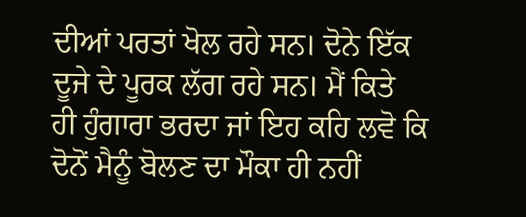ਦੀਆਂ ਪਰਤਾਂ ਖੋਲ ਰਹੇ ਸਨ। ਦੋਨੇ ਇੱਕ ਦੂਜੇ ਦੇ ਪੂਰਕ ਲੱਗ ਰਹੇ ਸਨ। ਮੈਂ ਕਿਤੇ
ਹੀ ਹੁੰਗਾਰਾ ਭਰਦਾ ਜਾਂ ਇਹ ਕਹਿ ਲਵੋ ਕਿ ਦੋਨੋਂ ਮੈਨੂੰ ਬੋਲਣ ਦਾ ਮੌਕਾ ਹੀ ਨਹੀਂ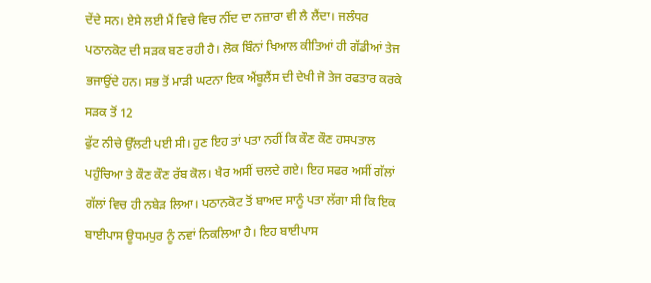ਦੇਂਦੇ ਸਨ। ਏਸੇ ਲਈ ਮੈਂ ਵਿਚੇ ਵਿਚ ਨੀਂਦ ਦਾ ਨਜ਼ਾਰਾ ਵੀ ਲੈ ਲੈਂਦਾ। ਜਲੰਧਰ
ਪਠਾਨਕੋਟ ਦੀ ਸੜਕ ਬਣ ਰਹੀ ਹੈ। ਲੋਕ ਬਿੰਨਾਂ ਖਿਆਲ ਕੀਤਿਆਂ ਹੀ ਗੱਡੀਆਂ ਤੇਜ
ਭਜਾਉਂਦੇ ਹਨ। ਸਭ ਤੋਂ ਮਾੜੀ ਘਟਨਾ ਇਕ ਐਂਬੂਲੈਂਸ ਦੀ ਦੇਖੀ ਜੋ ਤੇਜ ਰਫਤਾਰ ਕਰਕੇ
ਸੜਕ ਤੋਂ 12
ਫੁੱਟ ਨੀਚੇ ਉੱਲਟੀ ਪਈ ਸੀ। ਹੁਣ ਇਹ ਤਾਂ ਪਤਾ ਨਹੀਂ ਕਿ ਕੌਣ ਕੌਣ ਹਸਪਤਾਲ
ਪਹੁੰਚਿਆ ਤੇ ਕੌਣ ਕੌਣ ਰੱਬ ਕੋਲ। ਖੈਰ ਅਸੀਂ ਚਲਦੇ ਗਏ। ਇਹ ਸਫਰ ਅਸੀਂ ਗੱਲਾਂ
ਗੱਲਾਂ ਵਿਚ ਹੀ ਨਬੇੜ ਲਿਆ। ਪਠਾਨਕੋਟ ਤੋਂ ਬਾਅਦ ਸਾਨੂੰ ਪਤਾ ਲੱਗਾ ਸੀ ਕਿ ਇਕ
ਬਾਈਪਾਸ ਊਧਮਪੁਰ ਨੂੰ ਨਵਾਂ ਨਿਕਲਿਆ ਹੈ। ਇਹ ਬਾਈਪਾਸ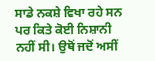ਸਾਡੇ ਨਕਸ਼ੇ ਵਿਖਾ ਰਹੇ ਸਨ
ਪਰ ਕਿਤੇ ਕੋਈ ਨਿਸ਼ਾਨੀ ਨਹੀਂ ਸੀ। ਉਥੋਂ ਜਦੋਂ ਅਸੀਂ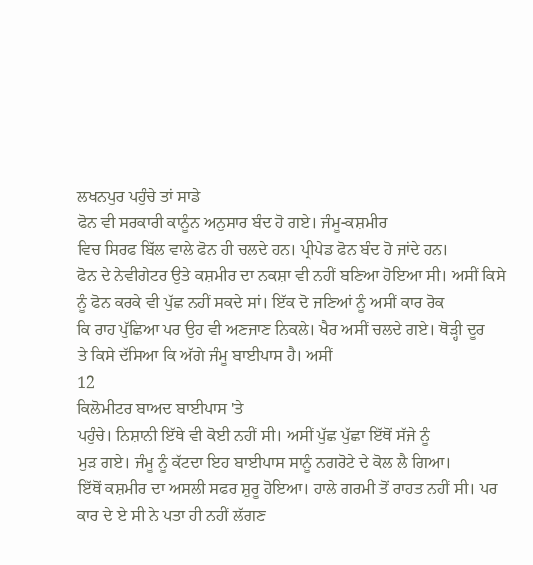ਲਖਨਪੁਰ ਪਹੁੰਚੇ ਤਾਂ ਸਾਡੇ
ਫੋਨ ਵੀ ਸਰਕਾਰੀ ਕਾਨੂੰਨ ਅਨੁਸਾਰ ਬੰਦ ਹੋ ਗਏ। ਜੰਮੂ-ਕਸ਼ਮੀਰ
ਵਿਚ ਸਿਰਫ ਬਿੱਲ ਵਾਲੇ ਫੋਨ ਹੀ ਚਲਦੇ ਹਨ। ਪ੍ਰੀਪੇਡ ਫੋਨ ਬੰਦ ਹੋ ਜਾਂਦੇ ਹਨ।
ਫੋਨ ਦੇ ਨੇਵੀਗੇਟਰ ਉਤੇ ਕਸ਼ਮੀਰ ਦਾ ਨਕਸ਼ਾ ਵੀ ਨਹੀਂ ਬਣਿਆ ਹੋਇਆ ਸੀ। ਅਸੀਂ ਕਿਸੇ
ਨੂੰ ਫੋਨ ਕਰਕੇ ਵੀ ਪੁੱਛ ਨਹੀਂ ਸਕਦੇ ਸਾਂ। ਇੱਕ ਦੋ ਜਣਿਆਂ ਨੂੰ ਅਸੀਂ ਕਾਰ ਰੋਕ
ਕਿ ਰਾਹ ਪੁੱਛਿਆ ਪਰ ਉਹ ਵੀ ਅਣਜਾਣ ਨਿਕਲੇ। ਖੈਰ ਅਸੀਂ ਚਲਦੇ ਗਏ। ਥੋੜ੍ਹੀ ਦੂਰ
ਤੇ ਕਿਸੇ ਦੱਸਿਆ ਕਿ ਅੱਗੇ ਜੰਮੂ ਬਾਈਪਾਸ ਹੈ। ਅਸੀਂ
12
ਕਿਲੋਮੀਟਰ ਬਾਅਦ ਬਾਈਪਾਸ 'ਤੇ
ਪਹੁੰਚੇ। ਨਿਸ਼ਾਨੀ ਇੱਥੇ ਵੀ ਕੋਈ ਨਹੀਂ ਸੀ। ਅਸੀਂ ਪੁੱਛ ਪੁੱਛਾ ਇੱਥੋਂ ਸੱਜੇ ਨੂੰ
ਮੁੜ ਗਏ। ਜੰਮੂ ਨੂੰ ਕੱਟਦਾ ਇਹ ਬਾਈਪਾਸ ਸਾਨੂੰ ਨਗਰੋਟੇ ਦੇ ਕੋਲ ਲੈ ਗਿਆ।
ਇੱਥੋਂ ਕਸ਼ਮੀਰ ਦਾ ਅਸਲੀ ਸਫਰ ਸ਼ੁਰੂ ਹੋਇਆ। ਹਾਲੇ ਗਰਮੀ ਤੋਂ ਰਾਹਤ ਨਹੀਂ ਸੀ। ਪਰ
ਕਾਰ ਦੇ ਏ ਸੀ ਨੇ ਪਤਾ ਹੀ ਨਹੀਂ ਲੱਗਣ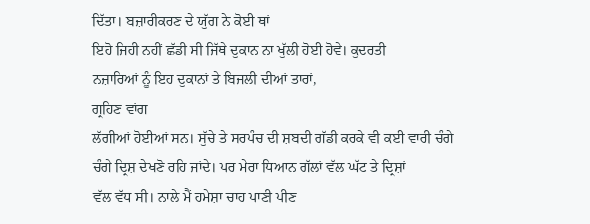ਦਿੱਤਾ। ਬਜ਼ਾਰੀਕਰਣ ਦੇ ਯੁੱਗ ਨੇ ਕੋਈ ਥਾਂ
ਇਹੋ ਜਿਹੀ ਨਹੀਂ ਛੱਡੀ ਸੀ ਜਿੱਥੇ ਦੁਕਾਨ ਨਾ ਖੁੱਲੀ ਹੋਈ ਹੋਵੇ। ਕੁਦਰਤੀ
ਨਜ਼ਾਰਿਆਂ ਨੂੰ ਇਹ ਦੁਕਾਨਾਂ ਤੇ ਬਿਜਲੀ ਦੀਆਂ ਤਾਰਾਂ,
ਗ੍ਰਹਿਣ ਵਾਂਗ
ਲੱਗੀਆਂ ਹੋਈਆਂ ਸਨ। ਸੁੱਚੇ ਤੇ ਸਰਪੰਚ ਦੀ ਸ਼ਬਦੀ ਗੱਡੀ ਕਰਕੇ ਵੀ ਕਈ ਵਾਰੀ ਚੰਗੇ
ਚੰਗੇ ਦ੍ਰਿਸ਼ ਦੇਖਣੋ ਰਹਿ ਜਾਂਦੇ। ਪਰ ਮੇਰਾ ਧਿਆਨ ਗੱਲਾਂ ਵੱਲ ਘੱਟ ਤੇ ਦ੍ਰਿਸ਼ਾਂ
ਵੱਲ ਵੱਧ ਸੀ। ਨਾਲੇ ਮੈਂ ਹਮੇਸ਼ਾ ਚਾਹ ਪਾਣੀ ਪੀਣ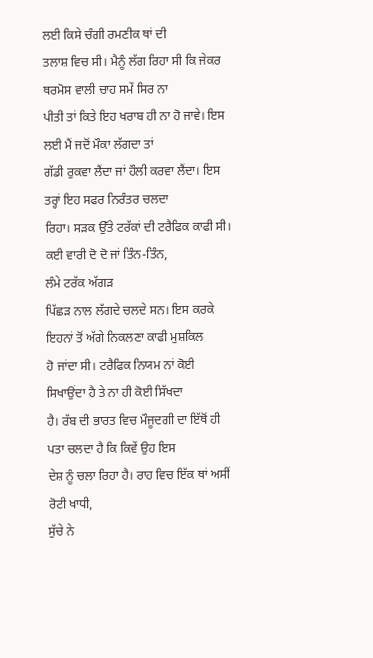ਲਈ ਕਿਸੇ ਚੰਗੀ ਰਮਣੀਕ ਥਾਂ ਦੀ
ਤਲਾਸ਼ ਵਿਚ ਸੀ। ਮੈਨੂੰ ਲੱਗ ਰਿਹਾ ਸੀ ਕਿ ਜੇਕਰ ਥਰਮੋਸ ਵਾਲੀ ਚਾਹ ਸਮੇਂ ਸਿਰ ਨਾ
ਪੀਤੀ ਤਾਂ ਕਿਤੇ ਇਹ ਖਰਾਬ ਹੀ ਨਾ ਹੋ ਜਾਵੇ। ਇਸ ਲਈ ਮੈਂ ਜਦੋਂ ਮੌਕਾ ਲੱਗਦਾ ਤਾਂ
ਗੱਡੀ ਰੁਕਵਾ ਲੈਂਦਾ ਜਾਂ ਹੌਲੀ ਕਰਵਾ ਲੈਂਦਾ। ਇਸ ਤਰ੍ਹਾਂ ਇਹ ਸਫਰ ਨਿਰੰਤਰ ਚਲਦਾ
ਰਿਹਾ। ਸੜਕ ਉੱਤੇ ਟਰੱਕਾਂ ਦੀ ਟਰੈਫਿਕ ਕਾਫੀ ਸੀ। ਕਈ ਵਾਰੀ ਦੋ ਦੋ ਜਾਂ ਤਿੰਨ-ਤਿੰਨ,
ਲੰਮੇ ਟਰੱਕ ਅੱਗੜ
ਪਿੱਛੜ ਨਾਲ ਲੱਗਦੇ ਚਲਦੇ ਸਨ। ਇਸ ਕਰਕੇ ਇਹਨਾਂ ਤੋਂ ਅੱਗੇ ਨਿਕਲਣਾ ਕਾਫੀ ਮੁਸ਼ਕਿਲ
ਹੋ ਜਾਂਦਾ ਸੀ। ਟਰੈਫਿਕ ਨਿਯਮ ਨਾਂ ਕੋਈ ਸਿਖਾਉਂਦਾ ਹੈ ਤੇ ਨਾ ਹੀ ਕੋਈ ਸਿੱਖਦਾ
ਹੈ। ਰੱਬ ਦੀ ਭਾਰਤ ਵਿਚ ਮੌਜੂਦਗੀ ਦਾ ਇੱਥੋਂ ਹੀ ਪਤਾ ਚਲਦਾ ਹੈ ਕਿ ਕਿਵੇਂ ਉਹ ਇਸ
ਦੇਸ਼ ਨੂੰ ਚਲਾ ਰਿਹਾ ਹੈ। ਰਾਹ ਵਿਚ ਇੱਕ ਥਾਂ ਅਸੀਂ ਰੋਟੀ ਖਾਧੀ,
ਸੁੱਚੇ ਨੇ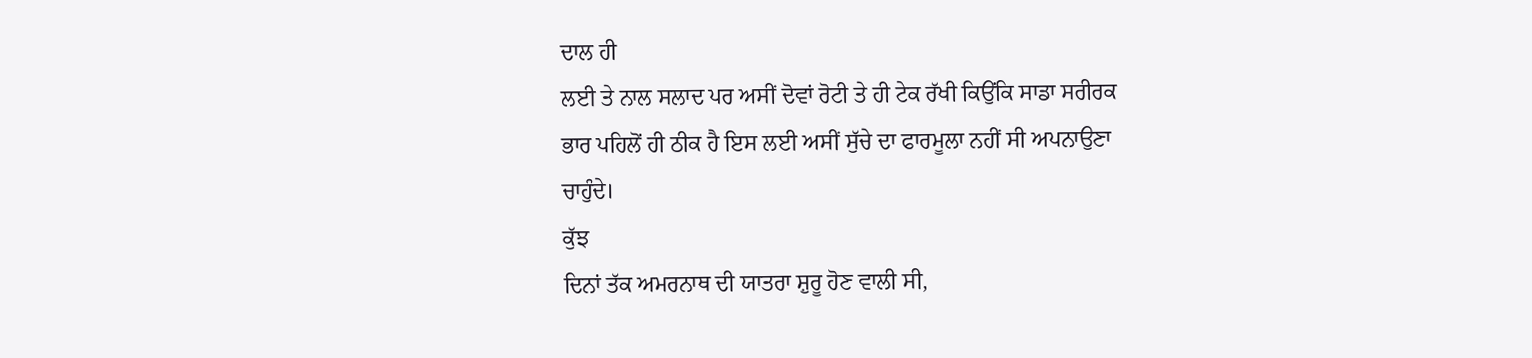ਦਾਲ ਹੀ
ਲਈ ਤੇ ਨਾਲ ਸਲਾਦ ਪਰ ਅਸੀਂ ਦੋਵਾਂ ਰੋਟੀ ਤੇ ਹੀ ਟੇਕ ਰੱਖੀ ਕਿਉਂਕਿ ਸਾਡਾ ਸਰੀਰਕ
ਭਾਰ ਪਹਿਲੋਂ ਹੀ ਠੀਕ ਹੈ ਇਸ ਲਈ ਅਸੀਂ ਸੁੱਚੇ ਦਾ ਫਾਰਮੂਲਾ ਨਹੀਂ ਸੀ ਅਪਨਾਉਣਾ
ਚਾਹੁੰਦੇ।
ਕੁੱਝ
ਦਿਨਾਂ ਤੱਕ ਅਮਰਨਾਥ ਦੀ ਯਾਤਰਾ ਸ਼ੁਰੂ ਹੋਣ ਵਾਲੀ ਸੀ,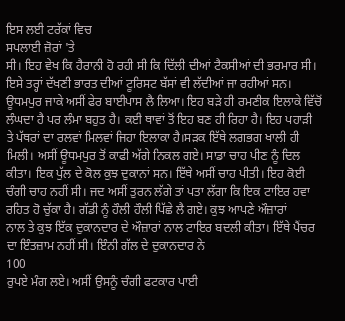ਇਸ ਲਈ ਟਰੱਕਾਂ ਵਿਚ
ਸਪਲਾਈ ਜ਼ੋਰਾਂ 'ਤੇ
ਸੀ। ਇਹ ਵੇਖ ਕਿ ਹੈਰਾਨੀ ਹੋ ਰਹੀ ਸੀ ਕਿ ਦਿੱਲੀ ਦੀਆਂ ਟੈਕਸੀਆਂ ਦੀ ਭਰਮਾਰ ਸੀ।
ਇਸੇ ਤਰ੍ਹਾਂ ਦੱਖਣੀ ਭਾਰਤ ਦੀਆਂ ਟੂਰਿਸਟ ਬੱਸਾਂ ਵੀ ਲੱਦੀਆਂ ਜਾ ਰਹੀਆਂ ਸਨ।
ਊਧਮਪੁਰ ਜਾਕੇ ਅਸੀਂ ਫੇਰ ਬਾਈਪਾਸ ਲੈ ਲਿਆ। ਇਹ ਬੜੇ ਹੀ ਰਮਣੀਕ ਇਲਾਕੇ ਵਿੱਚੋਂ
ਲੰਘਦਾ ਹੈ ਪਰ ਲੰਮਾ ਬਹੁਤ ਹੈ। ਕਈ ਥਾਵਾਂ ਤੋਂ ਇਹ ਬਣ ਹੀ ਰਿਹਾ ਹੈ। ਇਹ ਪਹਾੜੀ
ਤੇ ਪੱਥਰਾਂ ਦਾ ਰਲਵਾਂ ਮਿਲਵਾਂ ਜਿਹਾ ਇਲਾਕਾ ਹੈ।ਸੜਕ ਇੱਥੇ ਲਗਭਗ ਖਾਲੀ ਹੀ
ਮਿਲੀ। ਅਸੀਂ ਊਧਮਪੁਰ ਤੋਂ ਕਾਫੀ ਅੱਗੇ ਨਿਕਲ ਗਏ। ਸਾਡਾ ਚਾਹ ਪੀਣ ਨੂੰ ਦਿਲ
ਕੀਤਾ। ਇਕ ਪੁੱਲ ਦੇ ਕੋਲ ਕੁਝ ਦੁਕਾਨਾਂ ਸਨ। ਇੱਥੇ ਅਸੀਂ ਚਾਹ ਪੀਤੀ। ਇਹ ਕੋਈ
ਚੰਗੀ ਚਾਹ ਨਹੀਂ ਸੀ। ਜਦ ਅਸੀਂ ਤੁਰਨ ਲੱਗੇ ਤਾਂ ਪਤਾ ਲੱਗਾ ਕਿ ਇਕ ਟਾਇਰ ਹਵਾ
ਰਹਿਤ ਹੋ ਚੁੱਕਾ ਹੈ। ਗੱਡੀ ਨੂੰ ਹੌਲੀ ਹੌਲੀ ਪਿੱਛੇ ਲੈ ਗਏ। ਕੁਝ ਆਪਣੇ ਔਜ਼ਾਰਾਂ
ਨਾਲ ਤੇ ਕੁਝ ਇੱਕ ਦੁਕਾਨਦਾਰ ਦੇ ਔਜ਼ਾਰਾਂ ਨਾਲ ਟਾਇਰ ਬਦਲੀ ਕੀਤਾ। ਇੱਥੇ ਪੈਂਚਰ
ਦਾ ਇੰਤਜ਼ਾਮ ਨਹੀਂ ਸੀ। ਇੰਨੀ ਗੱਲ ਦੇ ਦੁਕਾਨਦਾਰ ਨੇ
100
ਰੁਪਏ ਮੰਗ ਲਏ। ਅਸੀਂ ਉਸਨੂੰ ਚੰਗੀ ਫਟਕਾਰ ਪਾਈ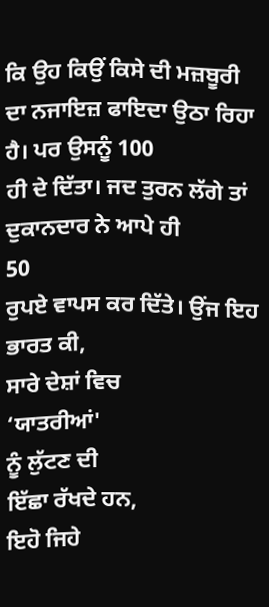ਕਿ ਉਹ ਕਿਉਂ ਕਿਸੇ ਦੀ ਮਜ਼ਬੂਰੀ
ਦਾ ਨਜਾਇਜ਼ ਫਾਇਦਾ ਉਠਾ ਰਿਹਾ ਹੈ। ਪਰ ਉਸਨੂੰ 100
ਹੀ ਦੇ ਦਿੱਤਾ। ਜਦ ਤੁਰਨ ਲੱਗੇ ਤਾਂ ਦੁਕਾਨਦਾਰ ਨੇ ਆਪੇ ਹੀ
50
ਰੁਪਏ ਵਾਪਸ ਕਰ ਦਿੱਤੇ। ਉਂਜ ਇਹ ਭਾਰਤ ਕੀ,
ਸਾਰੇ ਦੇਸ਼ਾਂ ਵਿਚ
‘ਯਾਤਰੀਆਂ'
ਨੂੰ ਲੁੱਟਣ ਦੀ
ਇੱਛਾ ਰੱਖਦੇ ਹਨ,
ਇਹੋ ਜਿਹੇ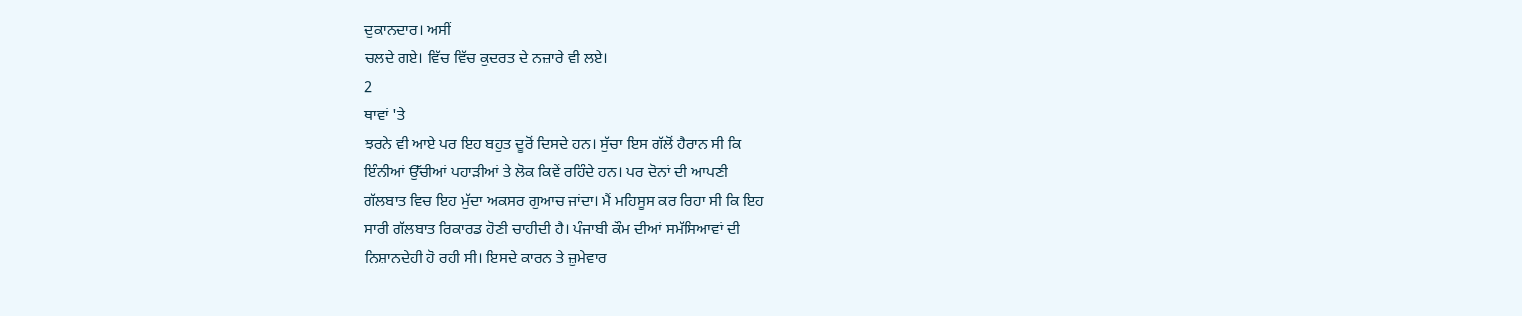ਦੁਕਾਨਦਾਰ। ਅਸੀਂ
ਚਲਦੇ ਗਏ। ਵਿੱਚ ਵਿੱਚ ਕੁਦਰਤ ਦੇ ਨਜ਼ਾਰੇ ਵੀ ਲਏ।
2
ਥਾਵਾਂ 'ਤੇ
ਝਰਨੇ ਵੀ ਆਏ ਪਰ ਇਹ ਬਹੁਤ ਦੂਰੋਂ ਦਿਸਦੇ ਹਨ। ਸੁੱਚਾ ਇਸ ਗੱਲੋਂ ਹੈਰਾਨ ਸੀ ਕਿ
ਇੰਨੀਆਂ ਉੱਚੀਆਂ ਪਹਾੜੀਆਂ ਤੇ ਲੋਕ ਕਿਵੇਂ ਰਹਿੰਦੇ ਹਨ। ਪਰ ਦੋਨਾਂ ਦੀ ਆਪਣੀ
ਗੱਲਬਾਤ ਵਿਚ ਇਹ ਮੁੱਦਾ ਅਕਸਰ ਗੁਆਚ ਜਾਂਦਾ। ਮੈਂ ਮਹਿਸੂਸ ਕਰ ਰਿਹਾ ਸੀ ਕਿ ਇਹ
ਸਾਰੀ ਗੱਲਬਾਤ ਰਿਕਾਰਡ ਹੋਣੀ ਚਾਹੀਦੀ ਹੈ। ਪੰਜਾਬੀ ਕੌਮ ਦੀਆਂ ਸਮੱਸਿਆਵਾਂ ਦੀ
ਨਿਸ਼ਾਨਦੇਹੀ ਹੋ ਰਹੀ ਸੀ। ਇਸਦੇ ਕਾਰਨ ਤੇ ਜ਼ੁਮੇਵਾਰ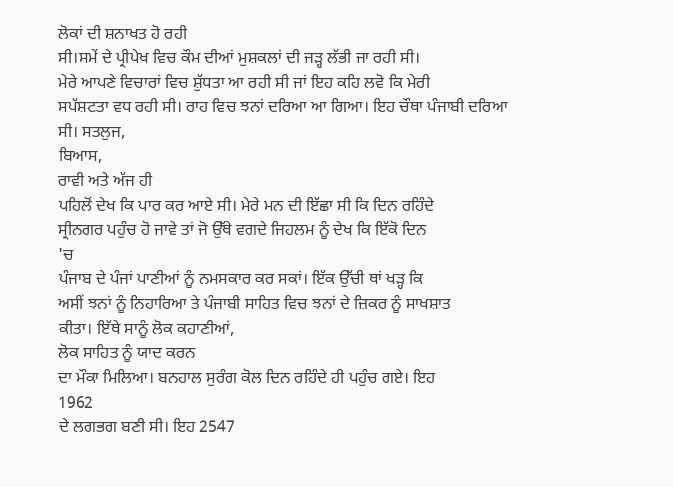ਲੋਕਾਂ ਦੀ ਸ਼ਨਾਖਤ ਹੋ ਰਹੀ
ਸੀ।ਸਮੇਂ ਦੇ ਪ੍ਰੀਪੇਖ ਵਿਚ ਕੌਮ ਦੀਆਂ ਮੁਸ਼ਕਲਾਂ ਦੀ ਜੜ੍ਹ ਲੱਭੀ ਜਾ ਰਹੀ ਸੀ।
ਮੇਰੇ ਆਪਣੇ ਵਿਚਾਰਾਂ ਵਿਚ ਸ਼ੁੱਧਤਾ ਆ ਰਹੀ ਸੀ ਜਾਂ ਇਹ ਕਹਿ ਲਵੋ ਕਿ ਮੇਰੀ
ਸਪੱਸ਼ਟਤਾ ਵਧ ਰਹੀ ਸੀ। ਰਾਹ ਵਿਚ ਝਨਾਂ ਦਰਿਆ ਆ ਗਿਆ। ਇਹ ਚੌਥਾ ਪੰਜਾਬੀ ਦਰਿਆ
ਸੀ। ਸਤਲੁਜ,
ਬਿਆਸ,
ਰਾਵੀ ਅਤੇ ਅੱਜ ਹੀ
ਪਹਿਲੋਂ ਦੇਖ ਕਿ ਪਾਰ ਕਰ ਆਏ ਸੀ। ਮੇਰੇ ਮਨ ਦੀ ਇੱਛਾ ਸੀ ਕਿ ਦਿਨ ਰਹਿੰਦੇ
ਸ੍ਰੀਨਗਰ ਪਹੁੰਚ ਹੋ ਜਾਵੇ ਤਾਂ ਜੋ ਉੱਥੇ ਵਗਦੇ ਜਿਹਲਮ ਨੂੰ ਦੇਖ ਕਿ ਇੱਕੋ ਦਿਨ
'ਚ
ਪੰਜਾਬ ਦੇ ਪੰਜਾਂ ਪਾਣੀਆਂ ਨੂੰ ਨਮਸਕਾਰ ਕਰ ਸਕਾਂ। ਇੱਕ ਉੱਚੀ ਥਾਂ ਖੜ੍ਹ ਕਿ
ਅਸੀਂ ਝਨਾਂ ਨੂੰ ਨਿਹਾਰਿਆ ਤੇ ਪੰਜਾਬੀ ਸਾਹਿਤ ਵਿਚ ਝਨਾਂ ਦੇ ਜ਼ਿਕਰ ਨੂੰ ਸਾਖਸ਼ਾਤ
ਕੀਤਾ। ਇੱਥੇ ਸਾਨੂੰ ਲੋਕ ਕਹਾਣੀਆਂ,
ਲੋਕ ਸਾਹਿਤ ਨੂੰ ਯਾਦ ਕਰਨ
ਦਾ ਮੌਕਾ ਮਿਲਿਆ। ਬਨਹਾਲ ਸੁਰੰਗ ਕੋਲ ਦਿਨ ਰਹਿੰਦੇ ਹੀ ਪਹੁੰਚ ਗਏ। ਇਹ
1962
ਦੇ ਲਗਭਗ ਬਣੀ ਸੀ। ਇਹ 2547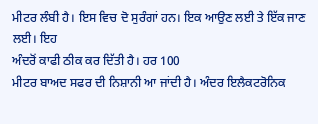ਮੀਟਰ ਲੰਬੀ ਹੈ। ਇਸ ਵਿਚ ਦੋ ਸੁਰੰਗਾਂ ਹਨ। ਇਕ ਆਉਣ ਲਈ ਤੇ ਇੱਕ ਜਾਣ ਲਈ। ਇਹ
ਅੰਦਰੋਂ ਕਾਫੀ ਠੀਕ ਕਰ ਦਿੱਤੀ ਹੈ। ਹਰ 100
ਮੀਟਰ ਬਾਅਦ ਸਫਰ ਦੀ ਨਿਸ਼ਾਨੀ ਆ ਜਾਂਦੀ ਹੈ। ਅੰਦਰ ਇਲੈਕਟਰੋਨਿਕ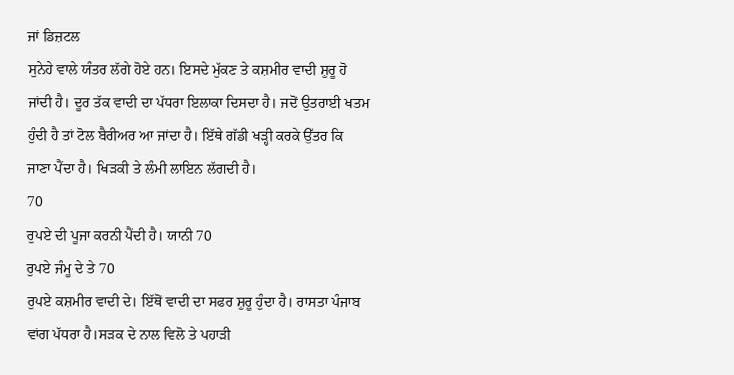ਜਾਂ ਡਿਜ਼ਟਲ
ਸੁਨੇਹੇ ਵਾਲੇ ਯੰਤਰ ਲੱਗੇ ਹੋਏ ਹਨ। ਇਸਦੇ ਮੁੱਕਣ ਤੇ ਕਸ਼ਮੀਰ ਵਾਦੀ ਸ਼ੁਰੂ ਹੋ
ਜਾਂਦੀ ਹੈ। ਦੂਰ ਤੱਕ ਵਾਦੀ ਦਾ ਪੱਧਰਾ ਇਲਾਕਾ ਦਿਸਦਾ ਹੈ। ਜਦੋਂ ਉਤਰਾਈ ਖਤਮ
ਹੁੰਦੀ ਹੈ ਤਾਂ ਟੋਲ ਬੈਰੀਅਰ ਆ ਜਾਂਦਾ ਹੈ। ਇੱਥੇ ਗੱਡੀ ਖੜ੍ਹੀ ਕਰਕੇ ਉੱਤਰ ਕਿ
ਜਾਣਾ ਪੈਂਦਾ ਹੈ। ਖਿੜਕੀ ਤੇ ਲੰਮੀ ਲਾਇਨ ਲੱਗਦੀ ਹੈ।
70
ਰੁਪਏ ਦੀ ਪੂਜਾ ਕਰਨੀ ਪੈਂਦੀ ਹੈ। ਯਾਨੀ 70
ਰੁਪਏ ਜੰਮੂ ਦੇ ਤੇ 70
ਰੁਪਏ ਕਸ਼ਮੀਰ ਵਾਦੀ ਦੇ। ਇੱਥੋਂ ਵਾਦੀ ਦਾ ਸਫਰ ਸ਼ੁਰੂ ਹੁੰਦਾ ਹੈ। ਰਾਸਤਾ ਪੰਜਾਬ
ਵਾਂਗ ਪੱਧਰਾ ਹੈ।ਸੜਕ ਦੇ ਨਾਲ ਵਿਲੋ ਤੇ ਪਹਾੜੀ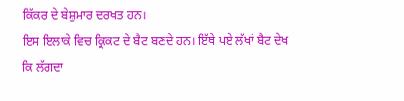ਕਿੱਕਰ ਦੇ ਬੇਸ਼ੁਮਾਰ ਦਰਖਤ ਹਨ।
ਇਸ ਇਲਾਕੇ ਵਿਚ ਕ੍ਰਿਕਟ ਦੇ ਬੈਟ ਬਣਦੇ ਹਨ। ਇੱਥੇ ਪਏ ਲੱਖਾਂ ਬੈਟ ਦੇਖ ਕਿ ਲੱਗਦਾ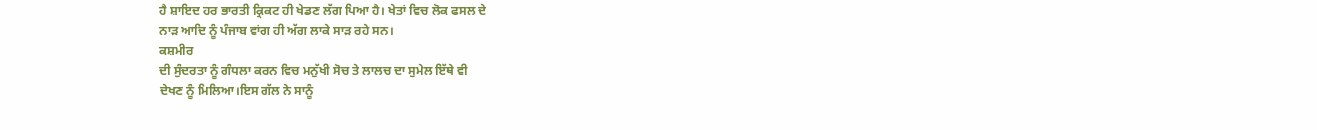ਹੈ ਸ਼ਾਇਦ ਹਰ ਭਾਰਤੀ ਕ੍ਰਿਕਟ ਹੀ ਖੇਡਣ ਲੱਗ ਪਿਆ ਹੈ। ਖੇਤਾਂ ਵਿਚ ਲੋਕ ਫਸਲ ਦੇ
ਨਾੜ ਆਦਿ ਨੂੰ ਪੰਜਾਬ ਵਾਂਗ ਹੀ ਅੱਗ ਲਾਕੇ ਸਾੜ ਰਹੇ ਸਨ।
ਕਸ਼ਮੀਰ
ਦੀ ਸੁੰਦਰਤਾ ਨੂੰ ਗੰਧਲਾ ਕਰਨ ਵਿਚ ਮਨੁੱਖੀ ਸੋਚ ਤੇ ਲਾਲਚ ਦਾ ਸੁਮੇਲ ਇੱਥੇ ਵੀ
ਦੇਖਣ ਨੂੰ ਮਿਲਿਆ।ਇਸ ਗੱਲ ਨੇ ਸਾਨੂੰ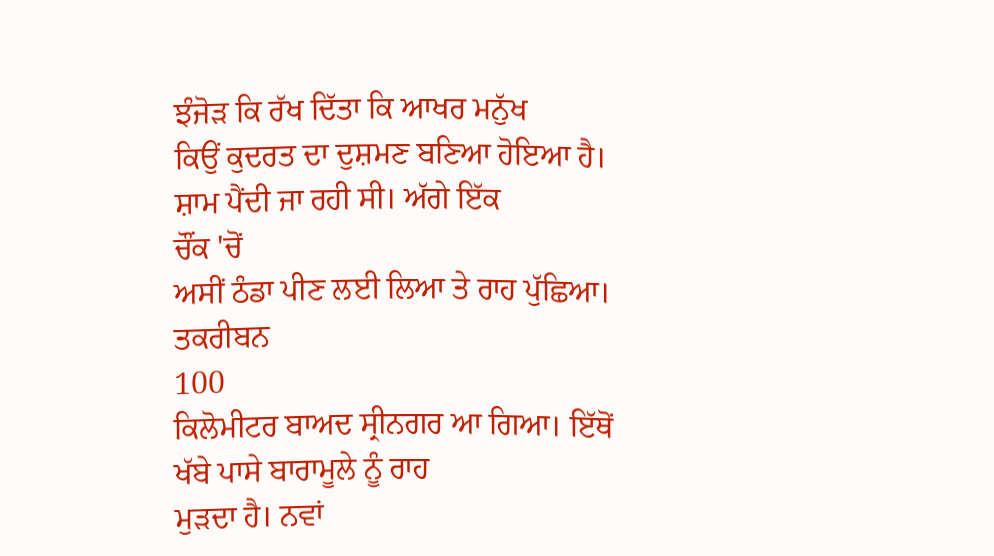ਝੰਜੋੜ ਕਿ ਰੱਖ ਦਿੱਤਾ ਕਿ ਆਖਰ ਮਨੁੱਖ
ਕਿਉਂ ਕੁਦਰਤ ਦਾ ਦੁਸ਼ਮਣ ਬਣਿਆ ਹੋਇਆ ਹੈ। ਸ਼ਾਮ ਪੈਂਦੀ ਜਾ ਰਹੀ ਸੀ। ਅੱਗੇ ਇੱਕ
ਚੌਂਕ 'ਚੋਂ
ਅਸੀਂ ਠੰਡਾ ਪੀਣ ਲਈ ਲਿਆ ਤੇ ਰਾਹ ਪੁੱਛਿਆ। ਤਕਰੀਬਨ
100
ਕਿਲੋਮੀਟਰ ਬਾਅਦ ਸ੍ਰੀਨਗਰ ਆ ਗਿਆ। ਇੱਥੋਂ ਖੱਬੇ ਪਾਸੇ ਬਾਰਾਮੂਲੇ ਨੂੰ ਰਾਹ
ਮੁੜਦਾ ਹੈ। ਨਵਾਂ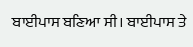ਬਾਈਪਾਸ ਬਣਿਆ ਸੀ। ਬਾਈਪਾਸ ਤੇ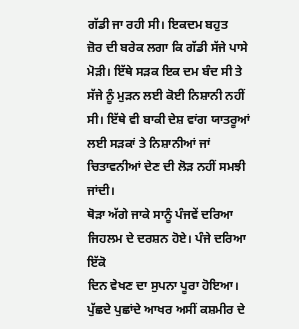ਗੱਡੀ ਜਾ ਰਹੀ ਸੀ। ਇਕਦਮ ਬਹੁਤ
ਜ਼ੋਰ ਦੀ ਬਰੇਕ ਲਗਾ ਕਿ ਗੱਡੀ ਸੱਜੇ ਪਾਸੇ ਮੋੜੀ। ਇੱਥੇ ਸੜਕ ਇਕ ਦਮ ਬੰਦ ਸੀ ਤੇ
ਸੱਜੇ ਨੂੰ ਮੁੜਨ ਲਈ ਕੋਈ ਨਿਸ਼ਾਨੀ ਨਹੀਂ ਸੀ। ਇੱਥੇ ਵੀ ਬਾਕੀ ਦੇਸ਼ ਵਾਂਗ ਯਾਤਰੂਆਂ
ਲਈ ਸੜਕਾਂ ਤੇ ਨਿਸ਼ਾਨੀਆਂ ਜਾਂ ਚਿਤਾਵਨੀਆਂ ਦੇਣ ਦੀ ਲੋੜ ਨਹੀਂ ਸਮਝੀ ਜਾਂਦੀ।
ਥੋੜਾ ਅੱਗੇ ਜਾਕੇ ਸਾਨੂੰ ਪੰਜਵੇਂ ਦਰਿਆ ਜਿਹਲਮ ਦੇ ਦਰਸ਼ਨ ਹੋਏ। ਪੰਜੇ ਦਰਿਆ ਇੱਕੋ
ਦਿਨ ਵੇਖਣ ਦਾ ਸੁਪਨਾ ਪੂਰਾ ਹੋਇਆ। ਪੁੱਛਦੇ ਪੁਛਾਂਦੇ ਆਖਰ ਅਸੀਂ ਕਸ਼ਮੀਰ ਦੇ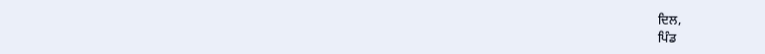ਦਿਲ,
ਪਿੰਡ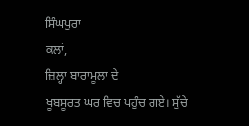ਸਿੰਘਪੁਰਾ
ਕਲਾਂ,
ਜ਼ਿਲ੍ਹਾ ਬਾਰਾਮੂਲਾ ਦੇ
ਖੂਬਸੂਰਤ ਘਰ ਵਿਚ ਪਹੁੰਚ ਗਏ। ਸੁੱਚੇ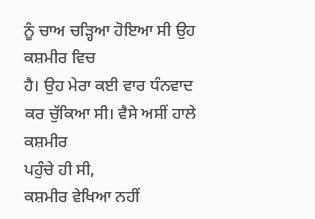ਨੂੰ ਚਾਅ ਚੜ੍ਹਿਆ ਹੋਇਆ ਸੀ ਉਹ ਕਸ਼ਮੀਰ ਵਿਚ
ਹੈ। ਉਹ ਮੇਰਾ ਕਈ ਵਾਰ ਧੰਨਵਾਦ ਕਰ ਚੁੱਕਿਆ ਸੀ। ਵੈਸੇ ਅਸੀਂ ਹਾਲੇ ਕਸ਼ਮੀਰ
ਪਹੁੰਚੇ ਹੀ ਸੀ,
ਕਸ਼ਮੀਰ ਵੇਖਿਆ ਨਹੀਂ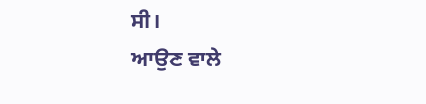ਸੀ।
ਆਉਣ ਵਾਲੇ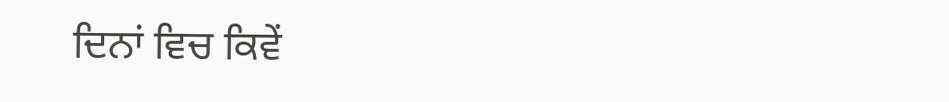ਦਿਨਾਂ ਵਿਚ ਕਿਵੇਂ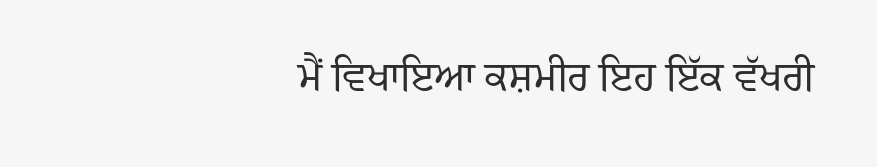ਮੈਂ ਵਿਖਾਇਆ ਕਸ਼ਮੀਰ ਇਹ ਇੱਕ ਵੱਖਰੀ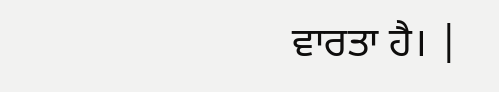ਵਾਰਤਾ ਹੈ। |